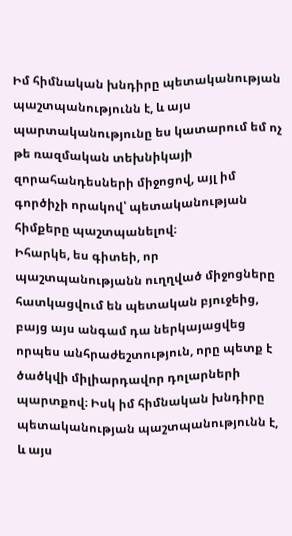Իմ հիմնական խնդիրը պետականության պաշտպանությունն է, և այս պարտականությունը ես կատարում եմ ոչ թե ռազմական տեխնիկայի զորահանդեսների միջոցով, այլ իմ գործիչի որակով՝ պետականության հիմքերը պաշտպանելով։
Իհարկե, ես գիտեի, որ պաշտպանությանն ուղղված միջոցները հատկացվում են պետական բյուջեից, բայց այս անգամ դա ներկայացվեց որպես անհրաժեշտություն, որը պետք է ծածկվի միլիարդավոր դոլարների պարտքով։ Իսկ իմ հիմնական խնդիրը պետականության պաշտպանությունն է, և այս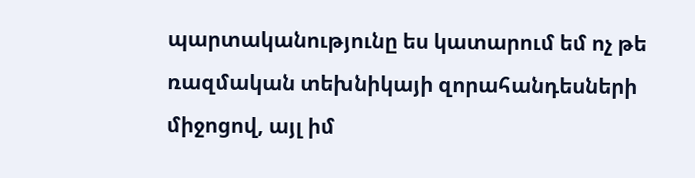պարտականությունը ես կատարում եմ ոչ թե ռազմական տեխնիկայի զորահանդեսների միջոցով, այլ իմ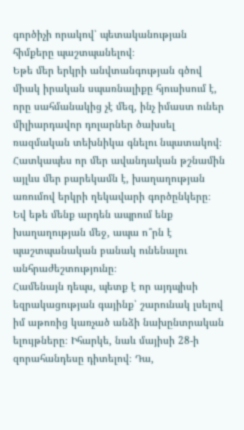գործիչի որակով՝ պետականության հիմքերը պաշտպանելով։
Եթե մեր երկրի անվտանգության գծով միակ իրական սպառնալիքը հյուսիսում է, որը սահմանակից չէ մեզ, ինչ իմաստ ուներ միլիարդավոր դոլարներ ծախսել ռազմական տեխնիկա գնելու նպատակով։ Հատկապես որ մեր ավանդական թշնամին այլևս մեր բարեկամն է, խաղաղության առումով երկրի ղեկավարի գործընկերը։ Եվ եթե մենք արդեն ապրում ենք խաղաղության մեջ, ապա ո՞րն է պաշտպանական բանակ ունենալու անհրաժեշտությունը։
Համենայն դեպս, պետք է որ այդպիսի եզրակացության գայինք՝ շարունակ լսելով իմ աթոռից կառչած անձի նախընտրական ելույթները։ Իհարկե, նաև մայիսի 28-ի զորահանդեսը դիտելով։ Դա,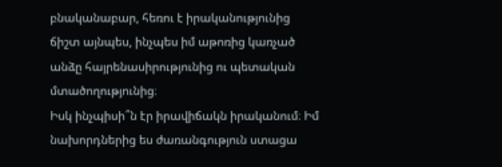բնականաբար, հեռու է իրականությունից ճիշտ այնպես, ինչպես իմ աթոռից կառչած անձը հայրենասիրությունից ու պետական մտածողությունից։
Իսկ ինչպիսի՞ն էր իրավիճակն իրականում։ Իմ նախորդներից ես ժառանգություն ստացա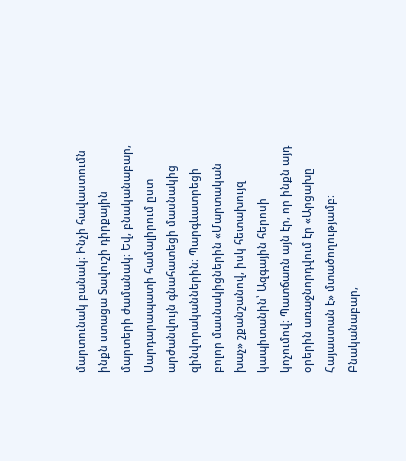մարտունակ բանակ։ Ինչի հավաստումն ինքն ստացա Տավուշի դիրքային մարտերի ժամանակ։ Եվ, բնականաբար, Սարդարապատի համալիրում ըստ արժանվույն գնահատեցի մասնակից զինվորականներին։ Պարգևատրեցի բոլոր մասնակիցներին «Մարտական խաչ» շքանշանով, իսկ հետախույզ կապիտանին՝ Ազգային հերոսի կոչումով։ Պատճառն այն էր, որ ինքն այդ օրերին առաջնորդվում էր «Արցախը Հայաստան է» մտածողությամբ։ Բնականաբար,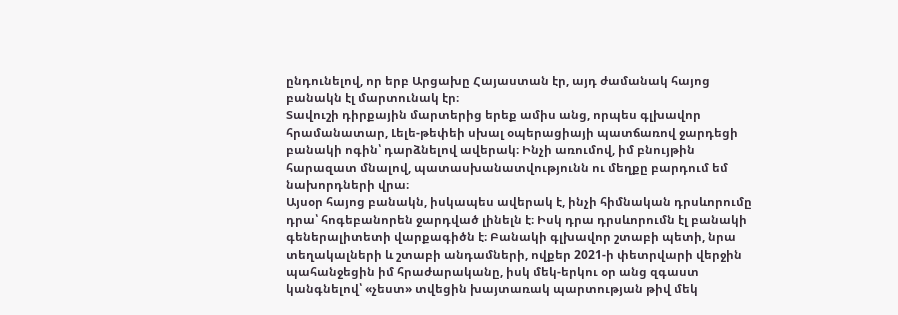ընդունելով, որ երբ Արցախը Հայաստան էր, այդ ժամանակ հայոց բանակն էլ մարտունակ էր։
Տավուշի դիրքային մարտերից երեք ամիս անց, որպես գլխավոր հրամանատար, Լելե-թեփեի սխալ օպերացիայի պատճառով ջարդեցի բանակի ոգին՝ դարձնելով ավերակ։ Ինչի առումով, իմ բնույթին հարազատ մնալով, պատասխանատվությունն ու մեղքը բարդում եմ նախորդների վրա։
Այսօր հայոց բանակն, իսկապես ավերակ է, ինչի հիմնական դրսևորումը դրա՝ հոգեբանորեն ջարդված լինելն է։ Իսկ դրա դրսևորումն էլ բանակի գեներալիտետի վարքագիծն է։ Բանակի գլխավոր շտաբի պետի, նրա տեղակալների և շտաբի անդամների, ովքեր 2021-ի փետրվարի վերջին պահանջեցին իմ հրաժարականը, իսկ մեկ-երկու օր անց զգաստ կանգնելով՝ «չեստ» տվեցին խայտառակ պարտության թիվ մեկ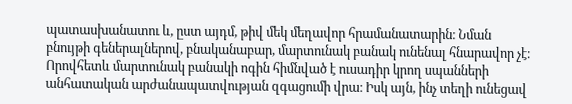պատասխանատու և, ըստ այդմ, թիվ մեկ մեղավոր հրամանատարին։ Նման բնույթի գեներալներով, բնականաբար, մարտունակ բանակ ունենալ հնարավոր չէ։ Որովհետև մարտունակ բանակի ոգին հիմնված է ուսադիր կրող սպանների անհատական արժանապատվության զգացումի վրա։ Իսկ այն, ինչ տեղի ունեցավ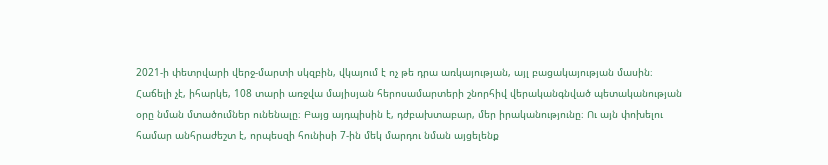2021-ի փետրվարի վերջ-մարտի սկզբին, վկայում է ոչ թե դրա առկայության, այլ բացակայության մասին։
Հաճելի չէ, իհարկե, 108 տարի առջվա մայիսյան հերոսամարտերի շնորհիվ վերականգնված պետականության օրը նման մտածումներ ունենալը։ Բայց այդպիսին է, դժբախտաբար, մեր իրականությունը։ Ու այն փոխելու համար անհրաժեշտ է, որպեսզի հունիսի 7-ին մեկ մարդու նման այցելենք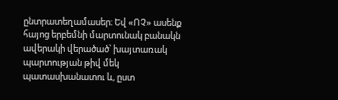ընտրատեղամասեր։ Եվ «ՈՉ» ասենք հայոց երբեմնի մարտունակ բանակն ավերակի վերածած՝ խայտառակ պարտության թիվ մեկ պատասխանատու և, ըստ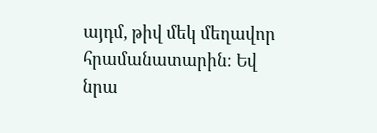այդմ, թիվ մեկ մեղավոր հրամանատարին։ Եվ նրա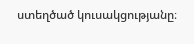ստեղծած կուսակցությանը։